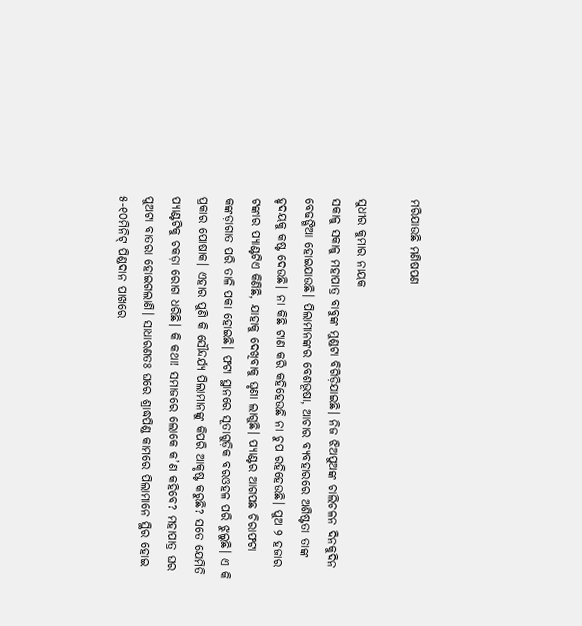ମରିଯାଉଛି ମଣିଷପଣ

ସୁଧୀର କୁମାର ନାୟକ
ସକାଳୁ ସକାଳୁ ମହାପାତ୍ର ବାବୁଙ୍କ ମୁଣ୍ଡଟା ବିଗିଡ଼ିଯାଇଛି। ନିଜ ଝିଅପୁଅଙ୍କ ଚାଲିଚଳନ ଦିନକୁଦିନ ବେଢଙ୍ଗିଆ ହୋଇଯାଉଛି। ପିଲାମାନଙ୍କର ବେଶଭୂଷା, ଆଚାର ବ୍ୟବହାରରେ ଅଶିଷ୍ଟତା ତାଙ୍କ ହୃଦୟକୁ କଷ୍ଟ ଦେଉଛି। ନା କିଛି ଟାଣ କରି କହିହେଉଛି ନା ଚୁପ ରହିହେଉଛି। ପୁଅ ୨ ହଜାର ଟଙ୍କାର ପ୍ୟାଣ୍ଟଟିଏ କିଣିଛି, ଯାହାକୁ ଦେଖିବାକୁ ଘୃଣା ଲାଗୁଛି। ପ୍ୟାଣ୍ଟର ଆଗପଛ ଚିରାଫଟା କଙ୍କଡ଼ାଗାତ ପରି ତାଳି ପକା ହୋଇଛି। ଫଟା ସ୍ଥାନରେ ସୂତାଗୁଡ଼ିକ ବରଓହଳ ପରି ଝୁଲୁଛି। ଏ କି ପ୍ରକାର ପୋଷାକ। ଏହାର ପୁଣି କି ସୌନ୍ଦର୍ଯ୍ୟ ପିଲାମାନଙ୍କୁ କିପରି ଆକୃଷ୍ଟ କରୁଛି? ସତେ ଯେମିତି ପ୍ୟାଣ୍ଟଟିକୁ ଚକଡ଼ା ରୋଗ ଧରିଛି। କି କଥା! ସମାଜରେ ଲୋକେ କ’ଣ କହିବେ? ମହାପାତ୍ର ଘର ପୁଅଟା ବାତରା ହୋଇଗଲାଣି। ସାଧାରଣତଃ ଘରେ ଶ୍ରାଦ୍ଧପିଣ୍ଡ କାମରେ ପିଲାମାନେ ସ୍ଥିର ହୋଇ ୫-୧୦ମିନିଟ୍‌ ପିଣ୍ଡଦାନ ପାଖରେ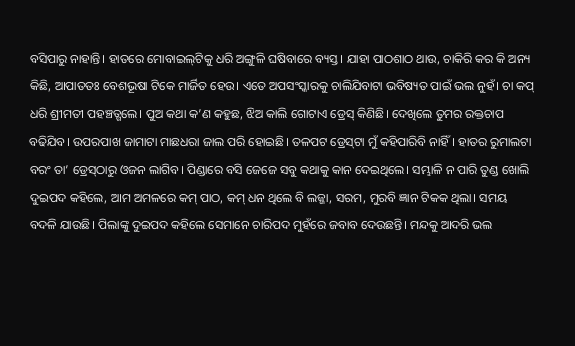ବସିପାରୁ ନାହାନ୍ତି। ହାତରେ ମୋବାଇଲ୍‌ଟିକୁ ଧରି ଅଙ୍ଗୁଳି ଘଷିବାରେ ବ୍ୟସ୍ତ। ଯାହା ପାଠଶାଠ ଥାଉ, ଚାକିରି କର କି ଅନ୍ୟ କିଛି, ଆପାତତଃ ବେଶଭୂଷା ଟିକେ ମାର୍ଜିତ ହେଉ। ଏତେ ଅପସଂସ୍କାରକୁ ଚାଲିଯିବାଟା ଭବିଷ୍ୟତ ପାଇଁ ଭଲ ନୁହଁ। ଚା କପ୍‌ ଧରି ଶ୍ରୀମତୀ ପହଞ୍ଚତ୍ଗଲେ। ପୁଅ କଥା କ’ଣ କହୁଛ, ଝିଅ କାଲି ଗୋଟାଏ ଡ୍ରେସ୍‌ କିଣିଛି। ଦେଖିଲେ ତୁମର ରକ୍ତଚାପ ବଢିଯିବ। ଉପରପାଖ ଜାମାଟା ମାଛଧରା ଜାଲ ପରି ହୋଇଛି। ତଳପଟ ଡ୍ରେସ୍‌ଟା ମୁଁ କହିପାରିବି ନାହିଁ। ହାତର ରୁମାଲଟା ବରଂ ତା’ ଡ୍ରେସ୍‌ଠାରୁ ଓଜନ ଲାଗିବ। ପିଣ୍ଡାରେ ବସି ଜେଜେ ସବୁ କଥାକୁ କାନ ଦେଇଥିଲେ। ସମ୍ଭାଳି ନ ପାରି ତୁଣ୍ଡ ଖୋଲି ଦୁଇପଦ କହିଲେ, ଆମ ଅମଳରେ କମ୍‌ ପାଠ, କମ୍‌ ଧନ ଥିଲେ ବି ଲଜ୍ଜା, ସରମ, ମୁରବି ଜ୍ଞାନ ଟିକକ ଥିଲା। ସମୟ ବଦଳି ଯାଉଛି। ପିଲାଙ୍କୁ ଦୁଇପଦ କହିଲେ ସେମାନେ ଚାରିପଦ ମୁହଁରେ ଜବାବ ଦେଉଛନ୍ତି। ମନ୍ଦକୁ ଆଦରି ଭଲ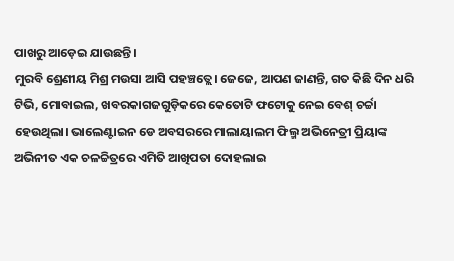ପାଖରୁ ଆଡ଼େଇ ଯାଉଛନ୍ତି।
ମୁରବି ଶ୍ରେଣୀୟ ମିଶ୍ର ମଉସା ଆସି ପହଞ୍ଚତ୍ଲେ। ଜେଜେ, ଆପଣ ଜାଣନ୍ତି, ଗତ କିଛି ଦିନ ଧରି ଟିଭି, ମୋବାଇଲ, ଖବରକାଗଜଗୁଡ଼ିକରେ କେତୋଟି ଫଟୋକୁ ନେଇ ବେଶ୍‌ ଚର୍ଚ୍ଚା ହେଉଥିଲା। ଭାଲେଣ୍ଟାଇନ ଡେ ଅବସରରେ ମାଲାୟାଲମ ଫିଲ୍ମ ଅଭିନେତ୍ରୀ ପ୍ରିୟାଙ୍କ ଅଭିନୀତ ଏକ ଚଳଚ୍ଚିତ୍ରରେ ଏମିତି ଆଖିପତା ଦୋହଲାଇ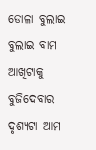ଡୋଳା ବୁଲାଇ ବୁଲାଇ ବାମ ଆଖିଟାକୁ ବୁଜିଦେବାର ଦୃଶ୍ୟଟା ଆମ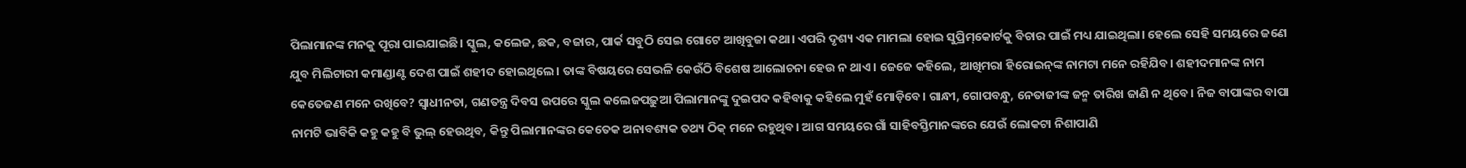ପିଲାମାନଙ୍କ ମନକୁ ପୂରା ପାଇଯାଇଛି। ସ୍କୁଲ, କଲେଜ, ଛକ, ବଜାର, ପାର୍କ ସବୁଠି ସେଇ ଗୋଟେ ଆଖିବୁଜା କଥା। ଏପରି ଦୃଶ୍ୟ ଏକ ମାମଲା ହୋଇ ସୁପ୍ରିମ୍‌କୋର୍ଟକୁ ବିଚାର ପାଇଁ ମଧ୍ୟ ଯାଇଥିଲା। ହେଲେ ସେହି ସମୟରେ ଜଣେ ଯୁବ ମିଲିଟାରୀ କମାଣ୍ଡାଣ୍ଟ ଦେଶ ପାଇଁ ଶହୀଦ ହୋଇଥିଲେ। ତାଙ୍କ ବିଷୟରେ ସେଭଳି କେଉଁଠି ବିଶେଷ ଆଲୋଚନା ହେଉ ନ ଥାଏ। ଜେଜେ କହିଲେ, ଆଖିମରା ହିରୋଇନ୍‌ଙ୍କ ନାମଟା ମନେ ରହିଯିବ। ଶହୀଦମାନଙ୍କ ନାମ କେତେଜଣ ମନେ ରଖିବେ? ସ୍ବାଧୀନତା, ଗଣତନ୍ତ୍ର ଦିବସ ଉପରେ ସ୍କୁଲ କଲେଜପଢ଼ୁଆ ପିଲାମାନଙ୍କୁ ଦୁଇପଦ କହିବାକୁ କହିଲେ ମୁହଁ ମୋଡ଼ିବେ। ଗାନ୍ଧୀ, ଗୋପବନ୍ଧୁ, ନେତାଜୀଙ୍କ ଜନ୍ମ ତାରିଖ ଜାଣି ନ ଥିବେ। ନିଜ ବାପାଙ୍କର ବାପା ନାମଟି ଭାବିକି କହୁ କହୁ ବି ଭୁଲ୍‌ ହେଉଥିବ, କିନ୍ତୁ ପିଲାମାନଙ୍କର କେତେକ ଅନାବଶ୍ୟକ ତଥ୍ୟ ଠିକ୍‌ ମନେ ରହୁଥିବ। ଆଗ ସମୟରେ ଗାଁ ସାହିବସ୍ତିମାନଙ୍କରେ ଯେଉଁ ଲୋକଟା ନିଶାପାଣି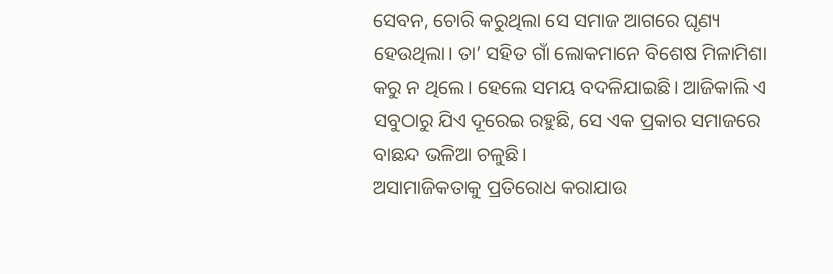ସେବନ, ଚୋରି କରୁଥିଲା ସେ ସମାଜ ଆଗରେ ଘୃଣ୍ୟ ହେଉଥିଲା। ତା’ ସହିତ ଗାଁ ଲୋକମାନେ ବିଶେଷ ମିଳାମିଶା କରୁ ନ ଥିଲେ। ହେଲେ ସମୟ ବଦଳିଯାଇଛି। ଆଜିକାଲି ଏ ସବୁଠାରୁ ଯିଏ ଦୂରେଇ ରହୁଛି, ସେ ଏକ ପ୍ରକାର ସମାଜରେ ବାଛନ୍ଦ ଭଳିଆ ଚଳୁଛି।
ଅସାମାଜିକତାକୁ ପ୍ରତିରୋଧ କରାଯାଉ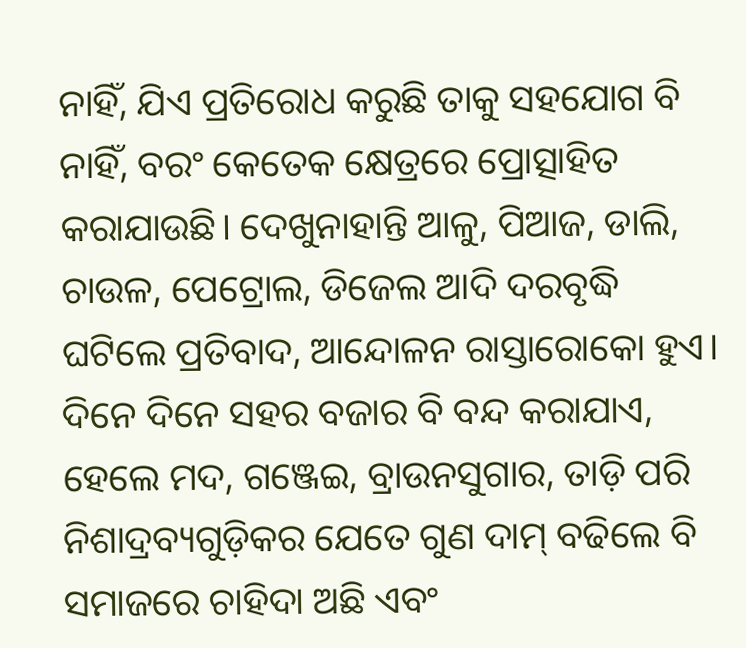ନାହିଁ, ଯିଏ ପ୍ରତିରୋଧ କରୁଛି ତାକୁ ସହଯୋଗ ବି ନାହିଁ, ବରଂ କେତେକ କ୍ଷେତ୍ରରେ ପ୍ରୋତ୍ସାହିତ କରାଯାଉଛି। ଦେଖୁନାହାନ୍ତି ଆଳୁ, ପିଆଜ, ଡାଲି, ଚାଉଳ, ପେଟ୍ରୋଲ, ଡିଜେଲ ଆଦି ଦରବୃଦ୍ଧି ଘଟିଲେ ପ୍ରତିବାଦ, ଆନ୍ଦୋଳନ ରାସ୍ତାରୋକୋ ହୁଏ। ଦିନେ ଦିନେ ସହର ବଜାର ବି ବନ୍ଦ କରାଯାଏ, ହେଲେ ମଦ, ଗଞ୍ଜେଇ, ବ୍ରାଉନସୁଗାର, ତାଡ଼ି ପରି ନିଶାଦ୍ରବ୍ୟଗୁଡ଼ିକର ଯେତେ ଗୁଣ ଦାମ୍‌ ବଢିଲେ ବି ସମାଜରେ ଚାହିଦା ଅଛି ଏବଂ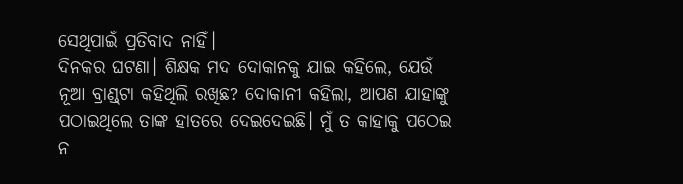ସେଥିପାଇଁ ପ୍ରତିବାଦ ନାହିଁ।
ଦିନକର ଘଟଣା। ଶିକ୍ଷକ ମଦ ଦୋକାନକୁ ଯାଇ କହିଲେ, ଯେଉଁ ନୂଆ ବ୍ରାଣ୍ଡ୍‌ଟା କହିଥିଲି ରଖିଛ? ଦୋକାନୀ କହିଲା, ଆପଣ ଯାହାଙ୍କୁ ପଠାଇଥିଲେ ତାଙ୍କ ହାତରେ ଦେଇଦେଇଛି। ମୁଁ ତ କାହାକୁ ପଠେଇ ନ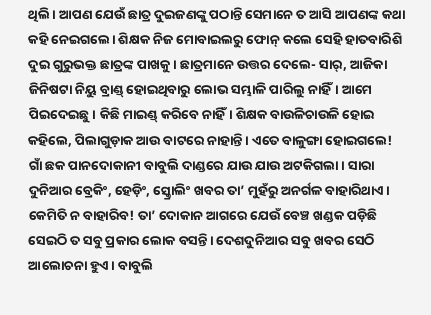ଥିଲି। ଆପଣ ଯେଉଁ ଛାତ୍ର ଦୁଇଜଣଙ୍କୁ ପଠାନ୍ତି ସେମାନେ ତ ଆସି ଆପଣଙ୍କ କଥା କହି ନେଇଗଲେ। ଶିକ୍ଷକ ନିଜ ମୋବାଇଲରୁ ଫୋନ୍‌ କଲେ ସେହି ହାତବାରିଶି ଦୁଇ ଗୁରୁଭକ୍ତ ଛାତ୍ରଙ୍କ ପାଖକୁ। ଛାତ୍ରମାନେ ଉତ୍ତର ଦେଲେ- ସାର୍‌, ଆଜିକା ଜିନିଷଟା ନିୟୁ ବ୍ରାଣ୍ଡ୍‌ ହୋଇଥିବାରୁ ଲୋଭ ସମ୍ଭାଳି ପାରିଲୁ ନାହିଁ। ଆମେ ପିଇଦେଇଛୁ। କିଛି ମାଇଣ୍ଡ୍‌ କରିବେ ନାହିଁ। ଶିକ୍ଷକ ବାଉଳିଚାଉଳି ହୋଇ କହିଲେ, ପିଲାଗୁଡ଼ାକ ଆଉ ବାଟରେ ନାହାନ୍ତି। ଏତେ ବାଳୁଙ୍ଗା ହୋଇଗଲେ!
ଗାଁ ଛକ ପାନଦୋକାନୀ ବାବୁଲି ଦାଣ୍ଡରେ ଯାଉ ଯାଉ ଅଟକିଗଲା। ସାରା ଦୁନିଆର ବ୍ରେକିଂ, ହେଡ଼ିଂ, ସ୍କ୍ରୋଲିଂ ଖବର ତା’ ମୁହଁରୁ ଅନର୍ଗଳ ବାହାରିଥାଏ। କେମିତି ନ ବାହାରିବ! ତା’ ଦୋକାନ ଆଗରେ ଯେଉଁ ବେଞ୍ଚ ଖଣ୍ଡକ ପଡ଼ିଛି ସେଇଠି ତ ସବୁ ପ୍ରକାର ଲୋକ ବସନ୍ତି। ଦେଶଦୁନିଆର ସବୁ ଖବର ସେଠି ଆଲୋଚନା ହୁଏ। ବାବୁଲି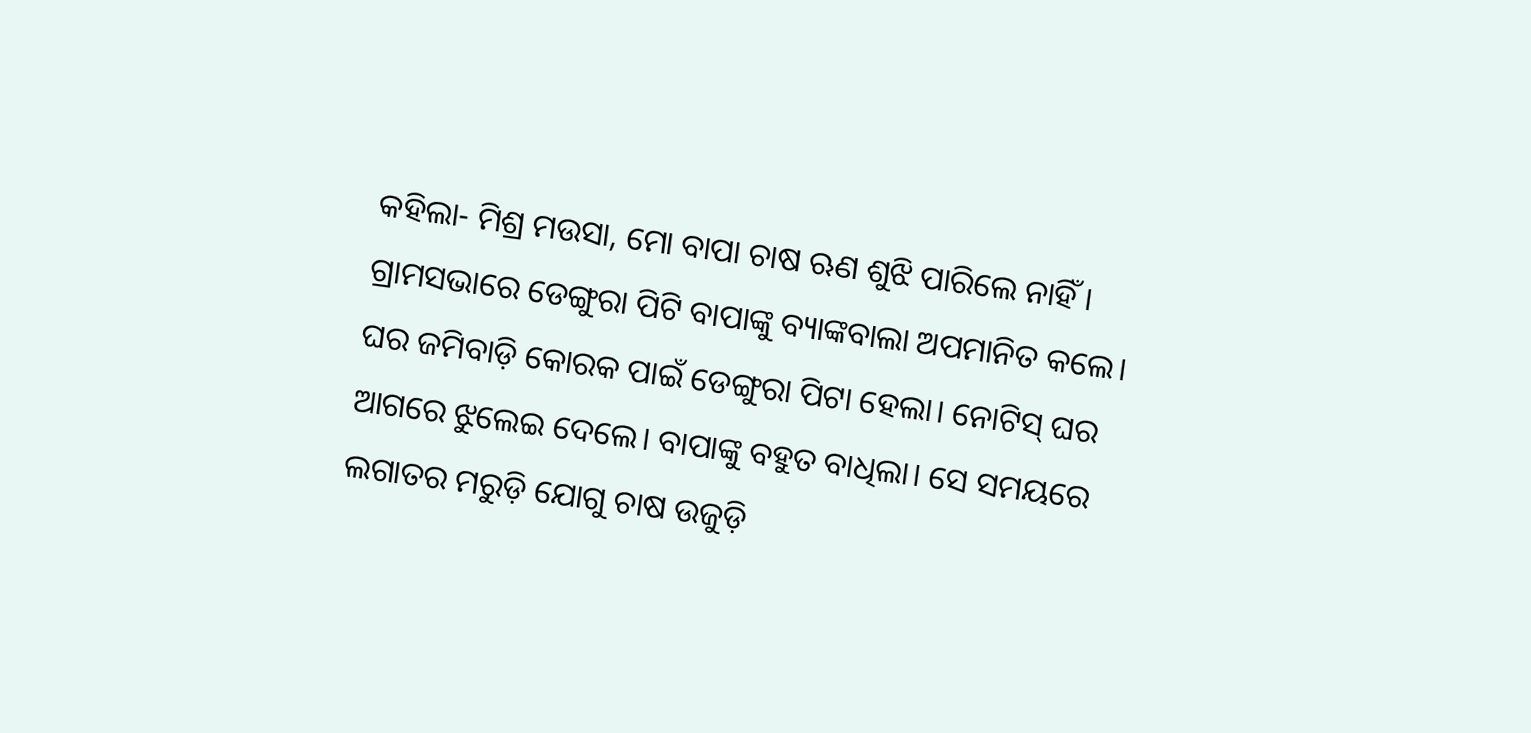କହିଲା- ମିଶ୍ର ମଉସା, ମୋ ବାପା ଚାଷ ଋଣ ଶୁଝି ପାରିଲେ ନାହିଁ। ଗ୍ରାମସଭାରେ ଡେଙ୍ଗୁରା ପିଟି ବାପାଙ୍କୁ ବ୍ୟାଙ୍କବାଲା ଅପମାନିତ କଲେ। ଘର ଜମିବାଡ଼ି କୋରକ ପାଇଁ ଡେଙ୍ଗୁରା ପିଟା ହେଲା। ନୋଟିସ୍‌ ଘର ଆଗରେ ଝୁଲେଇ ଦେଲେ। ବାପାଙ୍କୁ ବହୁତ ବାଧିଲା। ସେ ସମୟରେ ଲଗାତର ମରୁଡ଼ି ଯୋଗୁ ଚାଷ ଉଜୁଡ଼ି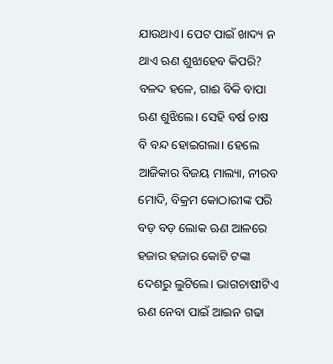ଯାଉଥାଏ। ପେଟ ପାଇଁ ଖାଦ୍ୟ ନ ଥାଏ ଋଣ ଶୁଝାହେବ କିପରି? ବଳଦ ହଳେ, ଗାଈ ବିକି ବାପା ଋଣ ଶୁଝିଲେ। ସେହି ବର୍ଷ ଚାଷ ବି ବନ୍ଦ ହୋଇଗଲା। ହେଲେ ଆଜିକାର ବିଜୟ ମାଲ୍ୟା, ନୀରବ ମୋଦି, ବିକ୍ରମ କୋଠାରୀଙ୍କ ପରି ବଡ଼ ବଡ଼ ଲୋକ ଋଣ ଆଳରେ ହଜାର ହଜାର କୋଟି ଟଙ୍କା ଦେଶରୁ ଲୁଟିଲେ। ଭାଗଚାଷୀଟିଏ ଋଣ ନେବା ପାଇଁ ଆଇନ ଗଢା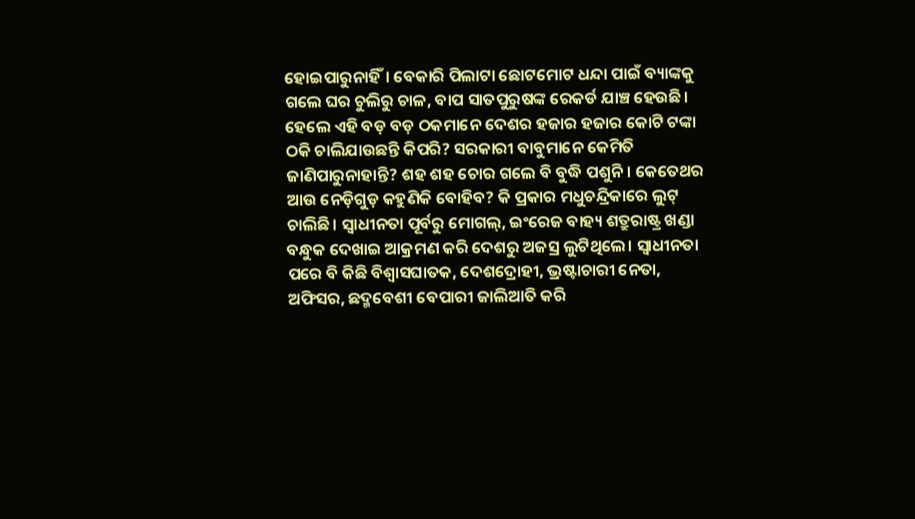ହୋଇପାରୁନାହିଁ। ବେକାରି ପିଲାଟା ଛୋଟମୋଟ ଧନ୍ଦା ପାଇଁ ବ୍ୟାଙ୍କକୁ ଗଲେ ଘର ଚୁଲିରୁ ଚାଳ, ବାପ ସାତପୁରୁଷଙ୍କ ରେକର୍ଡ ଯାଞ୍ଚ ହେଉଛି। ହେଲେ ଏହି ବଡ଼ ବଡ଼ ଠକମାନେ ଦେଶର ହଜାର ହଜାର କୋଟି ଟଙ୍କା ଠକି ଚାଲିଯାଉଛନ୍ତି କିପରି? ସରକାରୀ ବାବୁମାନେ କେମିତି ଜାଣିପାରୁନାହାନ୍ତି? ଶହ ଶହ ଚୋର ଗଲେ ବି ବୁଦ୍ଧି ପଶୁନି। କେତେଥର ଆଉ ନେଡ଼ିଗୁଡ଼ କହୁଣିକି ବୋହିବ? କି ପ୍ରକାର ମଧୁଚନ୍ଦ୍ରିକାରେ ଲୁଟ୍‌ ଚାଲିଛି। ସ୍ବାଧୀନତା ପୂର୍ବରୁ ମୋଗଲ୍‌, ଇଂରେଜ ବାହ୍ୟ ଶତ୍ରୁରାଷ୍ଟ୍ର ଖଣ୍ଡା ବନ୍ଧୁକ ଦେଖାଇ ଆକ୍ରମଣ କରି ଦେଶରୁ ଅଜସ୍ର ଲୁଟିଥିଲେ। ସ୍ବାଧୀନତା ପରେ ବି କିଛି ବିଶ୍ୱାସଘାତକ, ଦେଶଦ୍ରୋହୀ, ଭ୍ରଷ୍ଟାଚାରୀ ନେତା, ଅଫିସର, ଛଦ୍ମବେଶୀ ବେପାରୀ ଜାଲିଆତି କରି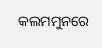କଲମମୁନରେ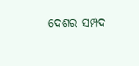ଦେଶର ସମ୍ପଦ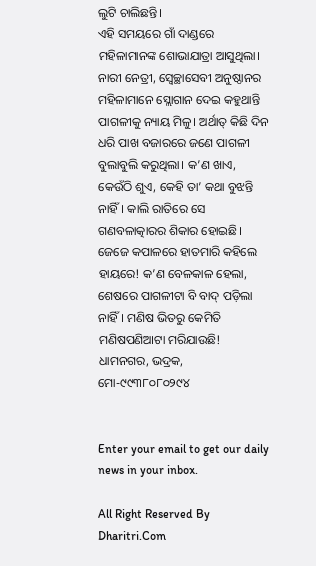ଲୁଟି ଚାଲିଛନ୍ତି।
ଏହି ସମୟରେ ଗାଁ ଦାଣ୍ଡରେ ମହିଳାମାନଙ୍କ ଶୋଭାଯାତ୍ରା ଆସୁଥିଲା। ନାରୀ ନେତ୍ରୀ, ସ୍ବେଚ୍ଛାସେବୀ ଅନୁଷ୍ଠାନର ମହିଳାମାନେ ସ୍ଲୋଗାନ ଦେଇ କହୁଥାନ୍ତି ପାଗଳୀକୁ ନ୍ୟାୟ ମିଳୁ। ଅର୍ଥାତ୍‌ କିଛି ଦିନ ଧରି ପାଖ ବଜାରରେ ଜଣେ ପାଗଳୀ ବୁଲାବୁଲି କରୁଥିଲା। କ’ଣ ଖାଏ, କେଉଁଠି ଶୁଏ, କେହି ତା’ କଥା ବୁଝନ୍ତି ନାହିଁ। କାଲି ରାତିରେ ସେ ଗଣବଳାତ୍କାରର ଶିକାର ହୋଇଛି। ଜେଜେ କପାଳରେ ହାତମାରି କହିଲେ ହାୟରେ! କ’ଣ ବେଳକାଳ ହେଲା, ଶେଷରେ ପାଗଳୀଟା ବି ବାଦ୍‌ ପଡ଼ିଲା ନାହିଁ। ମଣିଷ ଭିତରୁ କେମିତି ମଣିଷପଣିଆଟା ମରିଯାଉଛି!
ଧାମନଗର, ଭଦ୍ରକ, ମୋ-୯୯୩୮୦୮୦୨୯୪


Enter your email to get our daily news in your inbox.

All Right Reserved By Dharitri.Com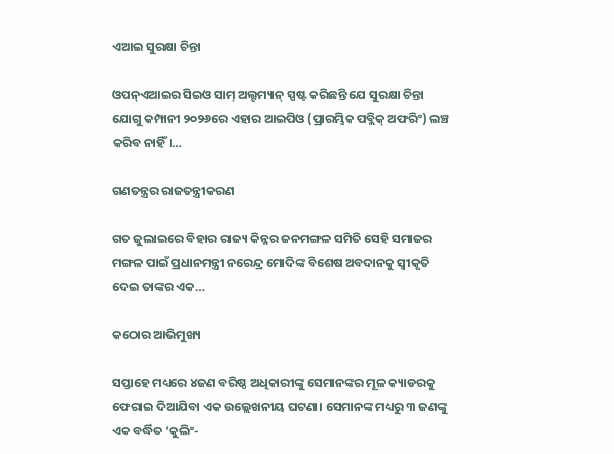ଏଆଇ ସୁରକ୍ଷା ଚିନ୍ତା

ଓପନ୍‌ଏଆଇର ସିଇଓ ସାମ୍‌ ଅଲ୍ଟମ୍ୟାନ୍‌ ସ୍ପଷ୍ଟ କରିଛନ୍ତି ଯେ ସୁରକ୍ଷା ଚିନ୍ତା ଯୋଗୁ କମ୍ପାନୀ ୨୦୨୬ରେ ଏହାର ଆଇପିଓ (ପ୍ରାରମ୍ଭିକ ପବ୍ଲିକ୍‌ ଅଫରିଂ) ଲଞ୍ଚ କରିବ ନାହିଁ।…

ଗଣତନ୍ତ୍ରର ରାଜତନ୍ତ୍ରୀକରଣ

ଗତ ଜୁଲାଇରେ ବିହାର ରାଜ୍ୟ କିନ୍ନର ଜନମଙ୍ଗଳ ସମିତି ସେହି ସମାଜର ମଙ୍ଗଳ ପାଇଁ ପ୍ରଧାନମନ୍ତ୍ରୀ ନରେନ୍ଦ୍ର ମୋଦିଙ୍କ ବିଶେଷ ଅବଦାନକୁ ସ୍ବୀକୃତି ଦେଇ ତାଙ୍କର ଏକ…

କଠୋର ଆଭିମୁଖ୍ୟ

ସପ୍ତାହେ ମଧ୍ୟରେ ୪ଜଣ ବରିଷ୍ଠ ଅଧିକାରୀଙ୍କୁ ସେମାନଙ୍କର ମୂଳ କ୍ୟାଡରକୁ ଫେରାଇ ଦିଆଯିବା ଏକ ଉଲ୍ଲେଖନୀୟ ଘଟଣା। ସେମାନଙ୍କ ମଧ୍ୟରୁ ୩ ଜଣଙ୍କୁ ଏକ ବର୍ଦ୍ଧିତ ‘କୁଲିଂ-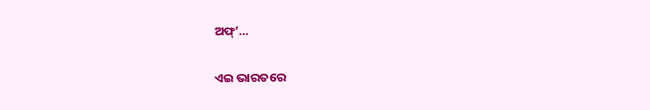ଅଫ୍‌’…

ଏଇ ଭାରତରେ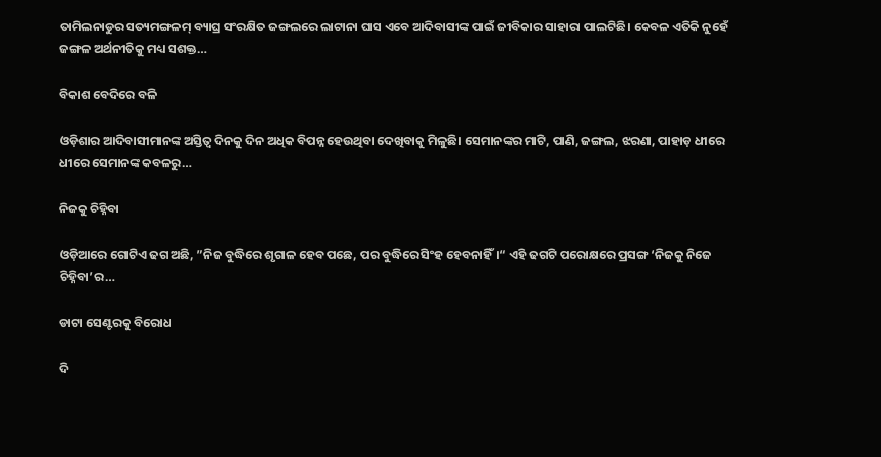ତାମିଲନାଡୁର ସତ୍ୟମଙ୍ଗଳମ୍‌ ବ୍ୟାଘ୍ର ସଂରକ୍ଷିତ ଜଙ୍ଗଲରେ ଲାଟାନା ଘାସ ଏବେ ଆଦିବାସୀଙ୍କ ପାଇଁ ଜୀବିକାର ସାହାରା ପାଲଟିଛି। କେବଳ ଏତିକି ନୁହେଁ ଜଙ୍ଗଳ ଅର୍ଥନୀତିକୁ ମଧ୍ୟ ସଶକ୍ତ…

ବିକାଶ ବେଦିରେ ବଳି

ଓଡ଼ିଶାର ଆଦିବାସୀମାନଙ୍କ ଅସ୍ତିତ୍ୱ ଦିନକୁ ଦିନ ଅଧିକ ବିପନ୍ନ ହେଉଥିବା ଦେଖିବାକୁ ମିଳୁଛି। ସେମାନଙ୍କର ମାଟି, ପାଣି, ଜଙ୍ଗଲ, ଝରଣା, ପାହାଡ଼ ଧୀରେ ଧୀରେ ସେମାନଙ୍କ କବଳରୁ…

ନିଜକୁ ଚିହ୍ନିବା

ଓଡ଼ିଆରେ ଗୋଟିଏ ଢଗ ଅଛି, ”ନିଜ ବୁଦ୍ଧିରେ ଶୃଗାଳ ହେବ ପଛେ, ପର ବୁଦ୍ଧିରେ ସିଂହ ହେବନାହିଁ।“ ଏହି ଢଗଟି ପରୋକ୍ଷରେ ପ୍ରସଙ୍ଗ ‘ନିଜକୁ ନିଜେ ଚିହ୍ନିବା’ର…

ଡାଟା ସେଣ୍ଟରକୁ ବିରୋଧ

ଦି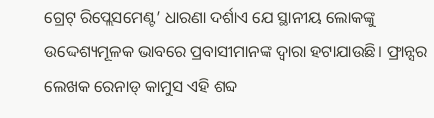ଗ୍ରେଟ୍‌ ରିପ୍ଲେସମେଣ୍ଟ’ ଧାରଣା ଦର୍ଶାଏ ଯେ ସ୍ଥାନୀୟ ଲୋକଙ୍କୁ ଉଦ୍ଦେଶ୍ୟମୂଳକ ଭାବରେ ପ୍ରବାସୀମାନଙ୍କ ଦ୍ୱାରା ହଟାଯାଉଛି। ଫ୍ରାନ୍ସର ଲେଖକ ରେନାଡ୍‌ କାମୁସ ଏହି ଶବ୍ଦ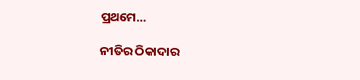ପ୍ରଥମେ…

ନୀତିର ଠିକାଦାର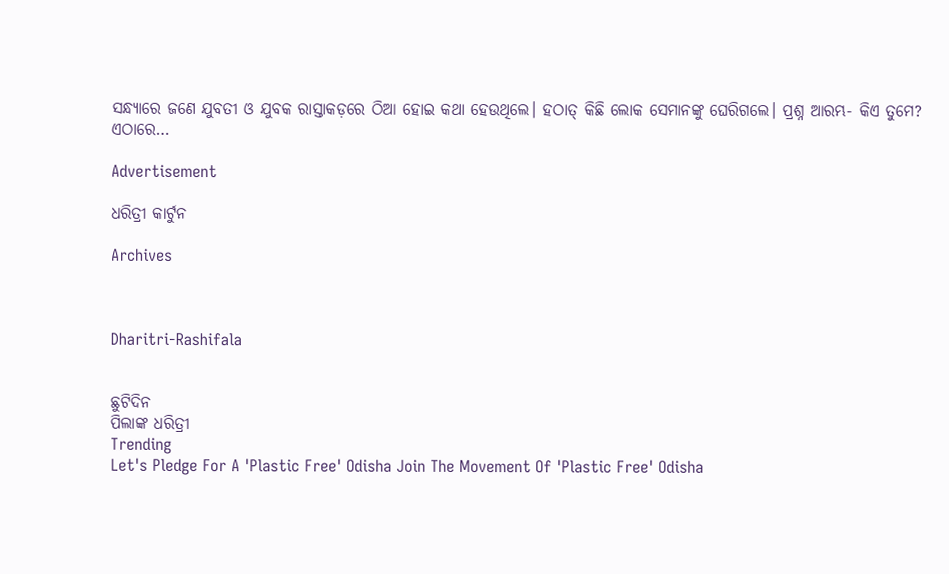ସନ୍ଧ୍ୟାରେ ଜଣେ ଯୁବତୀ ଓ ଯୁବକ ରାସ୍ତାକଡ଼ରେ ଠିଆ ହୋଇ କଥା ହେଉଥିଲେ। ହଠାତ୍‌ କିଛି ଲୋକ ସେମାନଙ୍କୁ ଘେରିଗଲେ। ପ୍ରଶ୍ନ ଆରମ୍ଭ- କିଏ ତୁମେ? ଏଠାରେ…

Advertisement

ଧରିତ୍ରୀ କାର୍ଟୁନ

Archives



Dharitri-Rashifala


ଛୁଟିଦିନ
ପିଲାଙ୍କ ଧରିତ୍ରୀ
Trending
Let's Pledge For A 'Plastic Free' Odisha Join The Movement Of 'Plastic Free' Odisha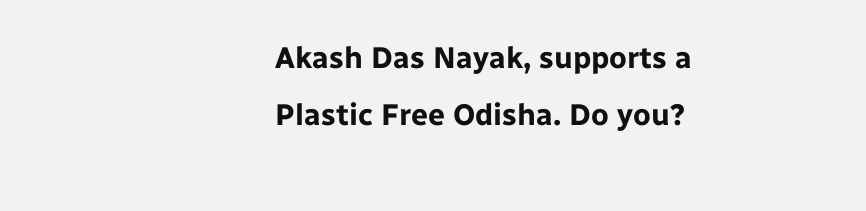Akash Das Nayak, supports a Plastic Free Odisha. Do you?